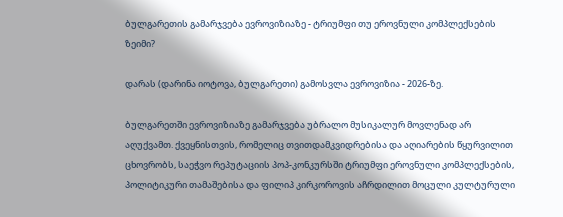ბულგარეთის გამარჯვება ევროვიზიაზე - ტრიუმფი თუ ეროვნული კომპლექსების ზეიმი?

დარას (დარინა იოტოვა, ბულგარეთი) გამოსვლა ევროვიზია - 2026-ზე.

ბულგარეთში ევროვიზიაზე გამარჯვება უბრალო მუსიკალურ მოვლენად არ აღუქვამთ. ქვეყნისთვის, რომელიც თვითდამკვიდრებისა და აღიარების წყურვილით ცხოვრობს, საეჭვო რეპუტაციის პოპ-კონკურსში ტრიუმფი ეროვნული კომპლექსების, პოლიტიკური თამაშებისა და ფილიპ კირკოროვის აჩრდილით მოცული კულტურული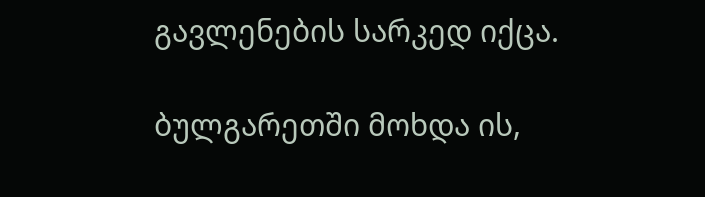გავლენების სარკედ იქცა.

ბულგარეთში მოხდა ის,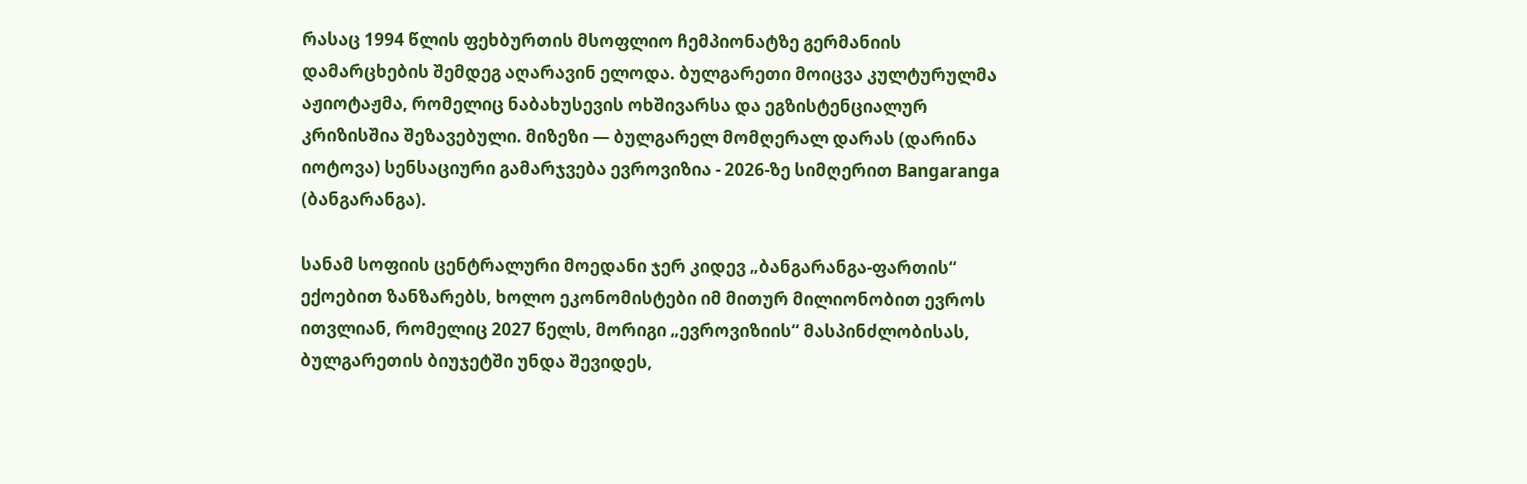რასაც 1994 წლის ფეხბურთის მსოფლიო ჩემპიონატზე გერმანიის დამარცხების შემდეგ აღარავინ ელოდა. ბულგარეთი მოიცვა კულტურულმა აჟიოტაჟმა, რომელიც ნაბახუსევის ოხშივარსა და ეგზისტენციალურ კრიზისშია შეზავებული. მიზეზი — ბულგარელ მომღერალ დარას (დარინა იოტოვა) სენსაციური გამარჯვება ევროვიზია - 2026-ზე სიმღერით Bangaranga (ბანგარანგა).

სანამ სოფიის ცენტრალური მოედანი ჯერ კიდევ „ბანგარანგა-ფართის“ ექოებით ზანზარებს, ხოლო ეკონომისტები იმ მითურ მილიონობით ევროს ითვლიან, რომელიც 2027 წელს, მორიგი „ევროვიზიის“ მასპინძლობისას, ბულგარეთის ბიუჯეტში უნდა შევიდეს,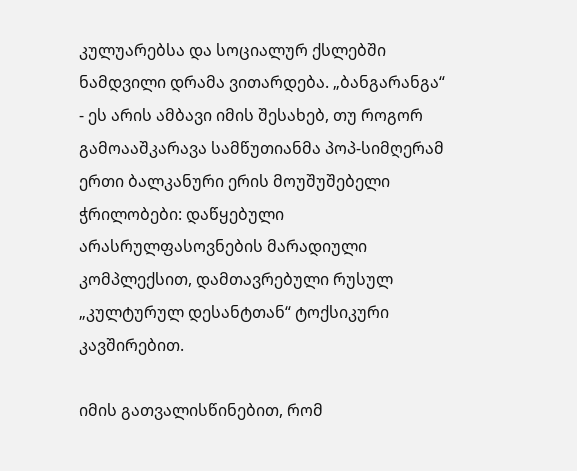კულუარებსა და სოციალურ ქსლებში ნამდვილი დრამა ვითარდება. „ბანგარანგა“ - ეს არის ამბავი იმის შესახებ, თუ როგორ გამოააშკარავა სამწუთიანმა პოპ-სიმღერამ ერთი ბალკანური ერის მოუშუშებელი ჭრილობები: დაწყებული არასრულფასოვნების მარადიული კომპლექსით, დამთავრებული რუსულ „კულტურულ დესანტთან“ ტოქსიკური კავშირებით.

იმის გათვალისწინებით, რომ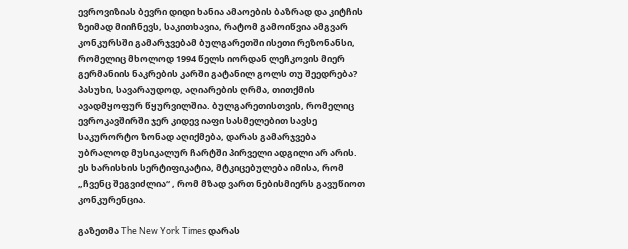ევროვიზიას ბევრი დიდი ხანია ამაოების ბაზრად და კიტჩის ზეიმად მიიჩნევს, საკითხავია, რატომ გამოიწვია ამგვარ კონკურსში გამარჯვებამ ბულგარეთში ისეთი რეზონანსი, რომელიც მხოლოდ 1994 წელს იორდან ლეჩკოვის მიერ გერმანიის ნაკრების კარში გატანილ გოლს თუ შეედრება? პასუხი, სავარაუდოდ, აღიარების ღრმა, თითქმის ავადმყოფურ წყურვილშია. ბულგარეთისთვის, რომელიც ევროკავშირში ჯერ კიდევ იაფი სასმელებით სავსე საკურორტო ზონად აღიქმება, დარას გამარჯვება უბრალოდ მუსიკალურ ჩარტში პირველი ადგილი არ არის. ეს ხარისხის სერტიფიკატია, მტკიცებულება იმისა, რომ „ჩვენც შეგვიძლია“ , რომ მზად ვართ ნებისმიერს გავუწიოთ კონკურენცია.

გაზეთმა The New York Times დარას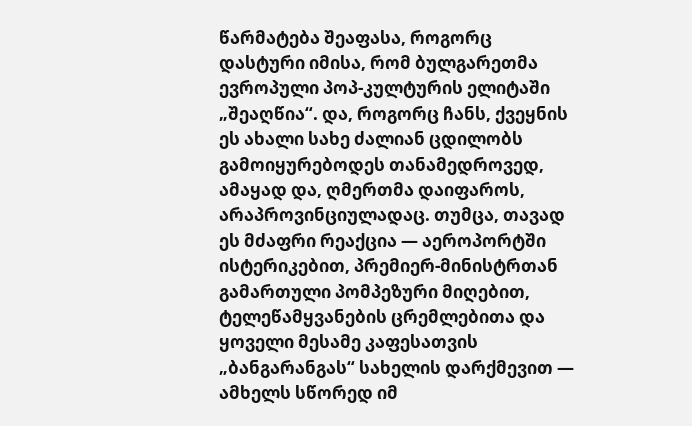წარმატება შეაფასა, როგორც დასტური იმისა, რომ ბულგარეთმა ევროპული პოპ-კულტურის ელიტაში „შეაღწია“. და, როგორც ჩანს, ქვეყნის ეს ახალი სახე ძალიან ცდილობს გამოიყურებოდეს თანამედროვედ, ამაყად და, ღმერთმა დაიფაროს, არაპროვინციულადაც. თუმცა, თავად ეს მძაფრი რეაქცია — აეროპორტში ისტერიკებით, პრემიერ-მინისტრთან გამართული პომპეზური მიღებით, ტელეწამყვანების ცრემლებითა და ყოველი მესამე კაფესათვის „ბანგარანგას“ სახელის დარქმევით — ამხელს სწორედ იმ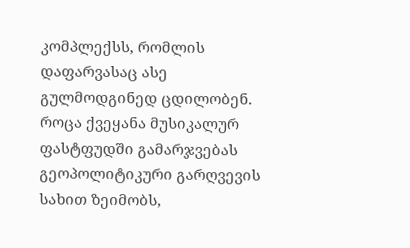კომპლექსს, რომლის დაფარვასაც ასე გულმოდგინედ ცდილობენ. როცა ქვეყანა მუსიკალურ ფასტფუდში გამარჯვებას გეოპოლიტიკური გარღვევის სახით ზეიმობს,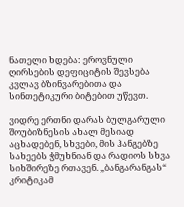ნათელი ხდება: ეროვნული ღირსების დეფიციტის შევსება კვლავ ბზინვარებითა და სინთეტიკური ბიტებით უწევთ.

ვიდრე ერთნი დარას ბულგარული შოუბიზნესის ახალ მესიად აცხადებენ, სხვები, მის ჰანგებზე სახეებს ჭმუხნიან და რადიოს სხვა სიხშირეზე რთავენ. „ბანგარანგას“ კრიტიკამ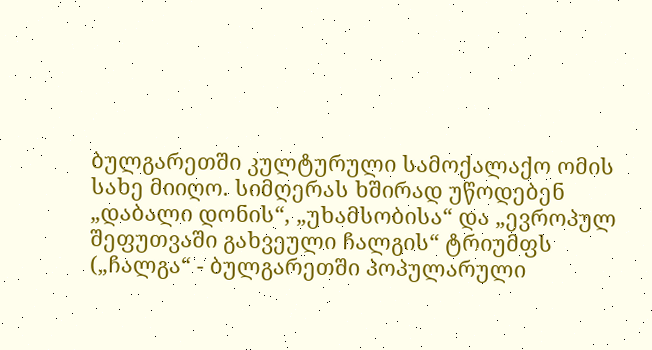ბულგარეთში კულტურული სამოქალაქო ომის სახე მიიღო. სიმღერას ხშირად უწოდებენ „დაბალი დონის“, „უხამსობისა“ და „ევროპულ შეფუთვაში გახვეული ჩალგის“ ტრიუმფს („ჩალგა“ - ბულგარეთში პოპულარული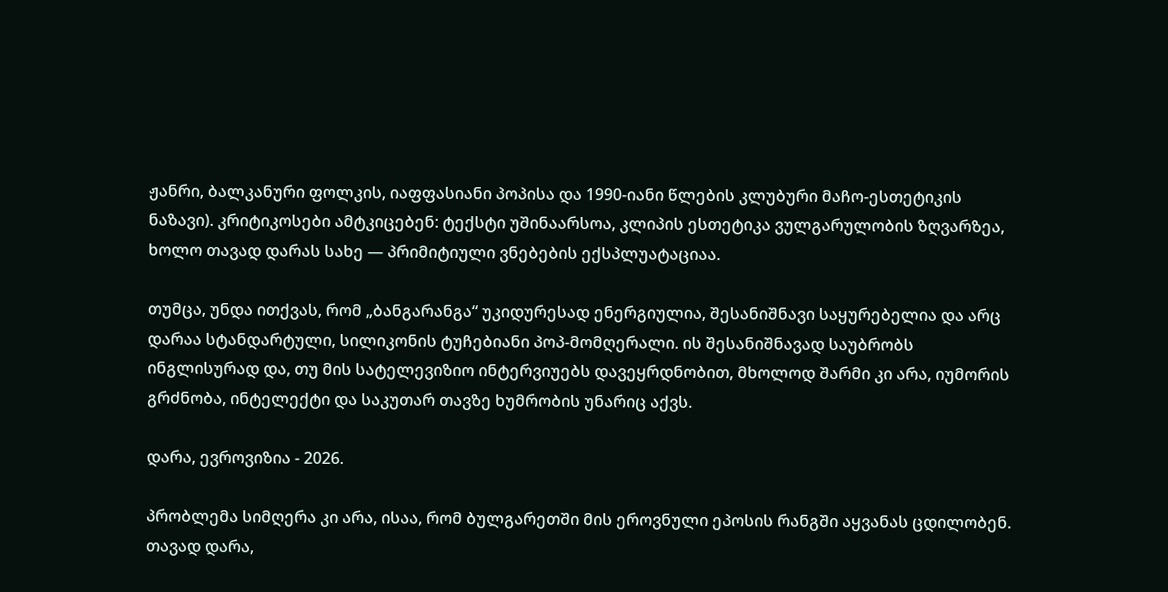ჟანრი, ბალკანური ფოლკის, იაფფასიანი პოპისა და 1990-იანი წლების კლუბური მაჩო-ესთეტიკის ნაზავი). კრიტიკოსები ამტკიცებენ: ტექსტი უშინაარსოა, კლიპის ესთეტიკა ვულგარულობის ზღვარზეა, ხოლო თავად დარას სახე — პრიმიტიული ვნებების ექსპლუატაციაა.

თუმცა, უნდა ითქვას, რომ „ბანგარანგა“ უკიდურესად ენერგიულია, შესანიშნავი საყურებელია და არც დარაა სტანდარტული, სილიკონის ტუჩებიანი პოპ-მომღერალი. ის შესანიშნავად საუბრობს ინგლისურად და, თუ მის სატელევიზიო ინტერვიუებს დავეყრდნობით, მხოლოდ შარმი კი არა, იუმორის გრძნობა, ინტელექტი და საკუთარ თავზე ხუმრობის უნარიც აქვს.

დარა, ევროვიზია - 2026.

პრობლემა სიმღერა კი არა, ისაა, რომ ბულგარეთში მის ეროვნული ეპოსის რანგში აყვანას ცდილობენ. თავად დარა,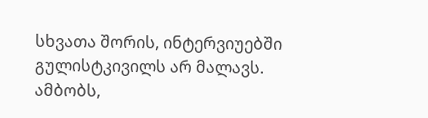სხვათა შორის, ინტერვიუებში გულისტკივილს არ მალავს. ამბობს,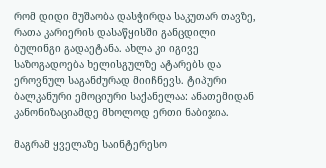რომ დიდი მუშაობა დასჭირდა საკუთარ თავზე, რათა კარიერის დასაწყისში განცდილი ბულინგი გადაეტანა. ახლა კი იგივე საზოგადოება ხელისგულზე ატარებს და ეროვნულ საგანძურად მიიჩნევს. ტიპური ბალკანური ემოციური საქანელაა: ანათემიდან კანონიზაციამდე მხოლოდ ერთი ნაბიჯია.

მაგრამ ყველაზე საინტერესო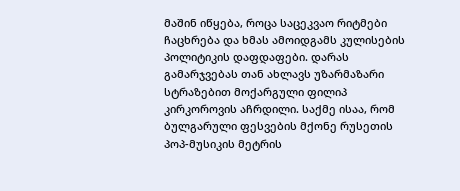მაშინ იწყება, როცა საცეკვაო რიტმები ჩაცხრება და ხმას ამოიდგამს კულისების პოლიტიკის დაფდაფები. დარას გამარჯვებას თან ახლავს უზარმაზარი სტრაზებით მოქარგული ფილიპ კირკოროვის აჩრდილი. საქმე ისაა, რომ ბულგარული ფესვების მქონე რუსეთის პოპ-მუსიკის მეტრის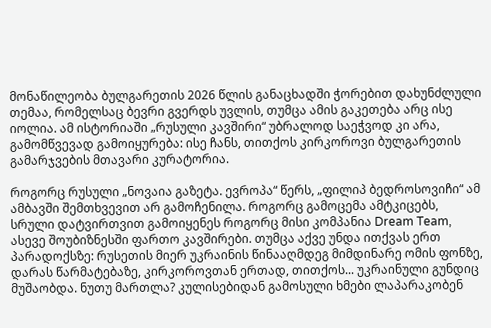მონაწილეობა ბულგარეთის 2026 წლის განაცხადში ჭორებით დახუნძლული თემაა, რომელსაც ბევრი გვერდს უვლის, თუმცა ამის გაკეთება არც ისე იოლია. ამ ისტორიაში „რუსული კავშირი“ უბრალოდ საეჭვოდ კი არა, გამომწვევად გამოიყურება: ისე ჩანს, თითქოს კირკოროვი ბულგარეთის გამარჯვების მთავარი კურატორია.

როგორც რუსული „ნოვაია გაზეტა. ევროპა“ წერს, „ფილიპ ბედროსოვიჩი“ ამ ამბავში შემთხვევით არ გამოჩენილა. როგორც გამოცემა ამტკიცებს, სრული დატვირთვით გამოიყენეს როგორც მისი კომპანია Dream Team, ასევე შოუბიზნესში ფართო კავშირები. თუმცა აქვე უნდა ითქვას ერთ პარადოქსზე: რუსეთის მიერ უკრაინის წინააღმდეგ მიმდინარე ომის ფონზე, დარას წარმატებაზე, კირკოროვთან ერთად, თითქოს... უკრაინული გუნდიც მუშაობდა. ნუთუ მართლა? კულისებიდან გამოსული ხმები ლაპარაკობენ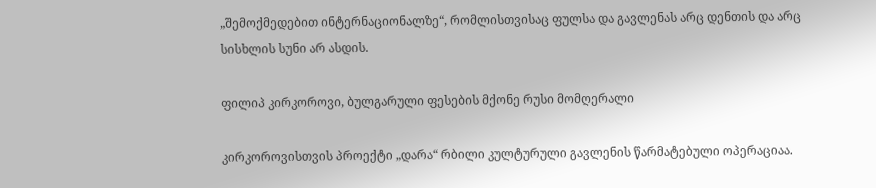„შემოქმედებით ინტერნაციონალზე“, რომლისთვისაც ფულსა და გავლენას არც დენთის და არც სისხლის სუნი არ ასდის.

ფილიპ კირკოროვი, ბულგარული ფესების მქონე რუსი მომღერალი

კირკოროვისთვის პროექტი „დარა“ რბილი კულტურული გავლენის წარმატებული ოპერაციაა.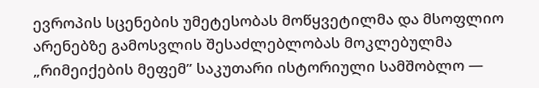ევროპის სცენების უმეტესობას მოწყვეტილმა და მსოფლიო არენებზე გამოსვლის შესაძლებლობას მოკლებულმა „რიმეიქების მეფემ” საკუთარი ისტორიული სამშობლო —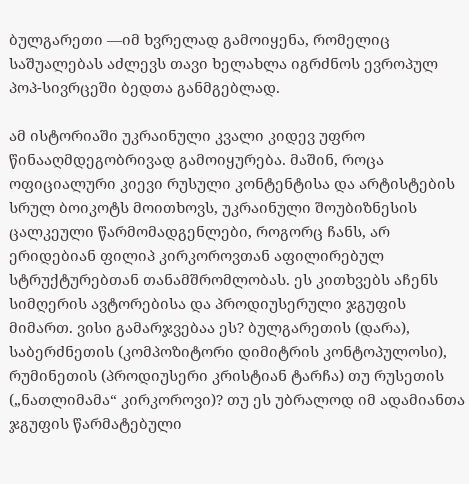ბულგარეთი —იმ ხვრელად გამოიყენა, რომელიც საშუალებას აძლევს თავი ხელახლა იგრძნოს ევროპულ პოპ-სივრცეში ბედთა განმგებლად.

ამ ისტორიაში უკრაინული კვალი კიდევ უფრო წინააღმდეგობრივად გამოიყურება. მაშინ, როცა ოფიციალური კიევი რუსული კონტენტისა და არტისტების სრულ ბოიკოტს მოითხოვს, უკრაინული შოუბიზნესის ცალკეული წარმომადგენლები, როგორც ჩანს, არ ერიდებიან ფილიპ კირკოროვთან აფილირებულ სტრუქტურებთან თანამშრომლობას. ეს კითხვებს აჩენს სიმღერის ავტორებისა და პროდიუსერული ჯგუფის მიმართ. ვისი გამარჯვებაა ეს? ბულგარეთის (დარა), საბერძნეთის (კომპოზიტორი დიმიტრის კონტოპულოსი), რუმინეთის (პროდიუსერი კრისტიან ტარჩა) თუ რუსეთის („ნათლიმამა“ კირკოროვი)? თუ ეს უბრალოდ იმ ადამიანთა ჯგუფის წარმატებული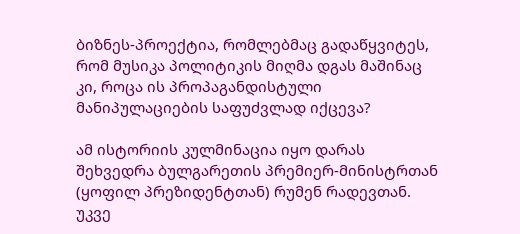ბიზნეს-პროექტია, რომლებმაც გადაწყვიტეს, რომ მუსიკა პოლიტიკის მიღმა დგას მაშინაც კი, როცა ის პროპაგანდისტული მანიპულაციების საფუძვლად იქცევა?

ამ ისტორიის კულმინაცია იყო დარას შეხვედრა ბულგარეთის პრემიერ-მინისტრთან (ყოფილ პრეზიდენტთან) რუმენ რადევთან. უკვე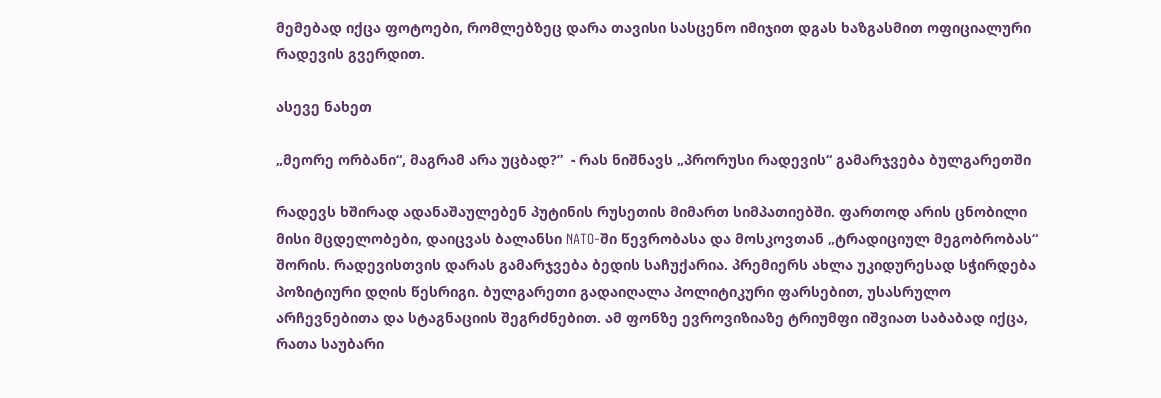მემებად იქცა ფოტოები, რომლებზეც დარა თავისი სასცენო იმიჯით დგას ხაზგასმით ოფიციალური რადევის გვერდით.

ასევე ნახეთ

„მეორე ორბანი“, მაგრამ არა უცბად?”  - რას ნიშნავს „პრორუსი რადევის“ გამარჯვება ბულგარეთში

რადევს ხშირად ადანაშაულებენ პუტინის რუსეთის მიმართ სიმპათიებში. ფართოდ არის ცნობილი მისი მცდელობები, დაიცვას ბალანსი NATO-ში წევრობასა და მოსკოვთან „ტრადიციულ მეგობრობას“ შორის. რადევისთვის დარას გამარჯვება ბედის საჩუქარია. პრემიერს ახლა უკიდურესად სჭირდება პოზიტიური დღის წესრიგი. ბულგარეთი გადაიღალა პოლიტიკური ფარსებით, უსასრულო არჩევნებითა და სტაგნაციის შეგრძნებით. ამ ფონზე ევროვიზიაზე ტრიუმფი იშვიათ საბაბად იქცა, რათა საუბარი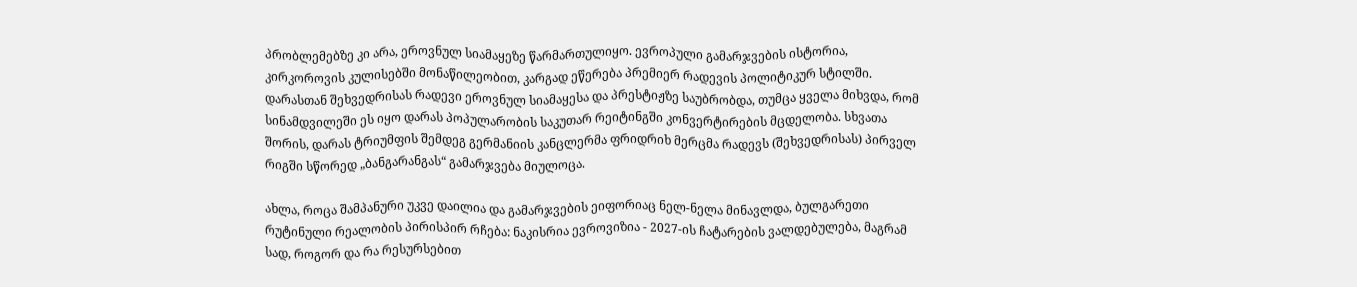პრობლემებზე კი არა, ეროვნულ სიამაყეზე წარმართულიყო. ევროპული გამარჯვების ისტორია, კირკოროვის კულისებში მონაწილეობით, კარგად ეწერება პრემიერ რადევის პოლიტიკურ სტილში. დარასთან შეხვედრისას რადევი ეროვნულ სიამაყესა და პრესტიჟზე საუბრობდა, თუმცა ყველა მიხვდა, რომ სინამდვილეში ეს იყო დარას პოპულარობის საკუთარ რეიტინგში კონვერტირების მცდელობა. სხვათა შორის, დარას ტრიუმფის შემდეგ გერმანიის კანცლერმა ფრიდრიხ მერცმა რადევს (შეხვედრისას) პირველ რიგში სწორედ „ბანგარანგას“ გამარჯვება მიულოცა.

ახლა, როცა შამპანური უკვე დაილია და გამარჯვების ეიფორიაც ნელ-ნელა მინავლდა, ბულგარეთი რუტინული რეალობის პირისპირ რჩება: ნაკისრია ევროვიზია - 2027-ის ჩატარების ვალდებულება, მაგრამ სად, როგორ და რა რესურსებით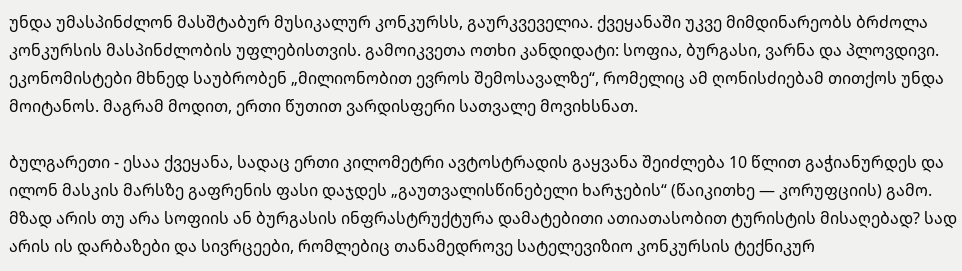უნდა უმასპინძლონ მასშტაბურ მუსიკალურ კონკურსს, გაურკვეველია. ქვეყანაში უკვე მიმდინარეობს ბრძოლა კონკურსის მასპინძლობის უფლებისთვის. გამოიკვეთა ოთხი კანდიდატი: სოფია, ბურგასი, ვარნა და პლოვდივი. ეკონომისტები მხნედ საუბრობენ „მილიონობით ევროს შემოსავალზე“, რომელიც ამ ღონისძიებამ თითქოს უნდა მოიტანოს. მაგრამ მოდით, ერთი წუთით ვარდისფერი სათვალე მოვიხსნათ.

ბულგარეთი - ესაა ქვეყანა, სადაც ერთი კილომეტრი ავტოსტრადის გაყვანა შეიძლება 10 წლით გაჭიანურდეს და ილონ მასკის მარსზე გაფრენის ფასი დაჯდეს „გაუთვალისწინებელი ხარჯების“ (წაიკითხე — კორუფციის) გამო. მზად არის თუ არა სოფიის ან ბურგასის ინფრასტრუქტურა დამატებითი ათიათასობით ტურისტის მისაღებად? სად არის ის დარბაზები და სივრცეები, რომლებიც თანამედროვე სატელევიზიო კონკურსის ტექნიკურ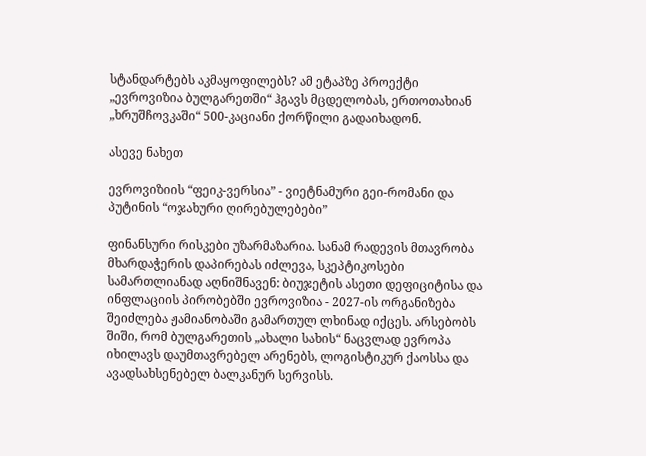სტანდარტებს აკმაყოფილებს? ამ ეტაპზე პროექტი „ევროვიზია ბულგარეთში“ ჰგავს მცდელობას, ერთოთახიან „ხრუშჩოვკაში“ 500-კაციანი ქორწილი გადაიხადონ.

ასევე ნახეთ

ევროვიზიის “ფეიკ-ვერსია” - ვიეტნამური გეი-რომანი და პუტინის “ოჯახური ღირებულებები”

ფინანსური რისკები უზარმაზარია. სანამ რადევის მთავრობა მხარდაჭერის დაპირებას იძლევა, სკეპტიკოსები სამართლიანად აღნიშნავენ: ბიუჯეტის ასეთი დეფიციტისა და ინფლაციის პირობებში ევროვიზია - 2027-ის ორგანიზება შეიძლება ჟამიანობაში გამართულ ლხინად იქცეს. არსებობს შიში, რომ ბულგარეთის „ახალი სახის“ ნაცვლად ევროპა იხილავს დაუმთავრებელ არენებს, ლოგისტიკურ ქაოსსა და ავადსახსენებელ ბალკანურ სერვისს.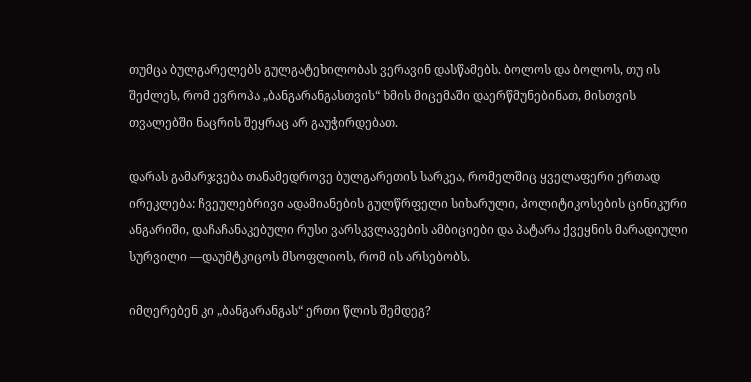თუმცა ბულგარელებს გულგატეხილობას ვერავინ დასწამებს. ბოლოს და ბოლოს, თუ ის შეძლეს, რომ ევროპა „ბანგარანგასთვის“ ხმის მიცემაში დაერწმუნებინათ, მისთვის თვალებში ნაცრის შეყრაც არ გაუჭირდებათ.

დარას გამარჯვება თანამედროვე ბულგარეთის სარკეა, რომელშიც ყველაფერი ერთად ირეკლება: ჩვეულებრივი ადამიანების გულწრფელი სიხარული, პოლიტიკოსების ცინიკური ანგარიში, დაჩაჩანაკებული რუსი ვარსკვლავების ამბიციები და პატარა ქვეყნის მარადიული სურვილი —დაუმტკიცოს მსოფლიოს, რომ ის არსებობს.

იმღერებენ კი „ბანგარანგას“ ერთი წლის შემდეგ?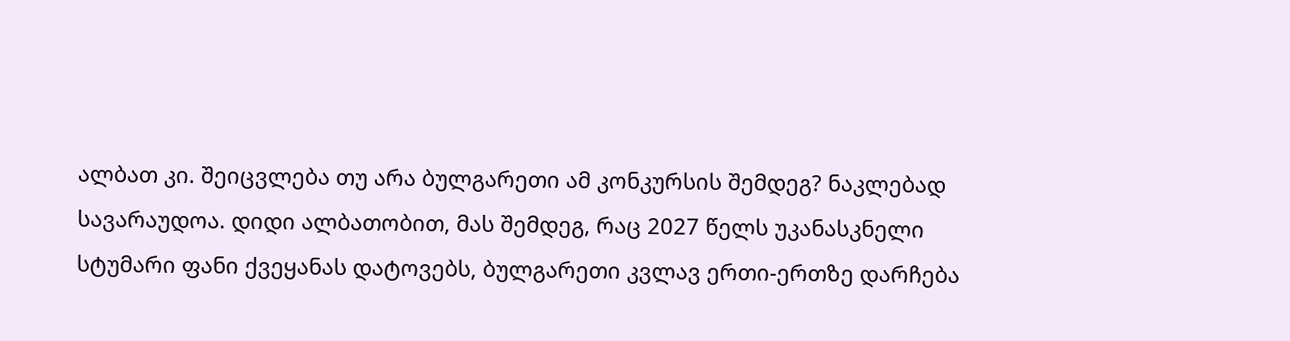ალბათ კი. შეიცვლება თუ არა ბულგარეთი ამ კონკურსის შემდეგ? ნაკლებად სავარაუდოა. დიდი ალბათობით, მას შემდეგ, რაც 2027 წელს უკანასკნელი სტუმარი ფანი ქვეყანას დატოვებს, ბულგარეთი კვლავ ერთი-ერთზე დარჩება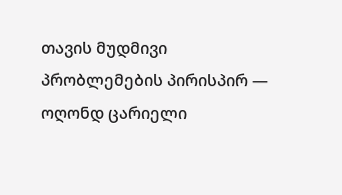თავის მუდმივი პრობლემების პირისპირ — ოღონდ ცარიელი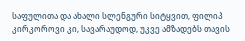საფულითა და ახალი სლენგური სიტყვით, ფილიპ კირკოროვი კი, სავარაუდოდ, უკვე ამზადებს თავის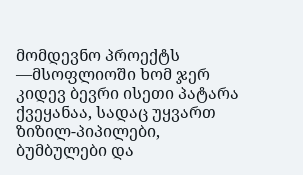მომდევნო პროექტს —მსოფლიოში ხომ ჯერ კიდევ ბევრი ისეთი პატარა ქვეყანაა, სადაც უყვართ ზიზილ-პიპილები, ბუმბულები და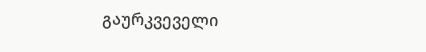გაურკვეველი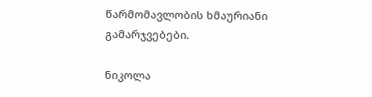წარმომავლობის ხმაურიანი გამარჯვებები.

ნიკოლა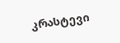კრასტევი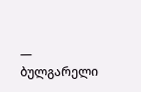— ბულგარელი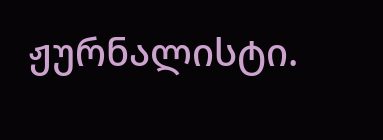ჟურნალისტი.